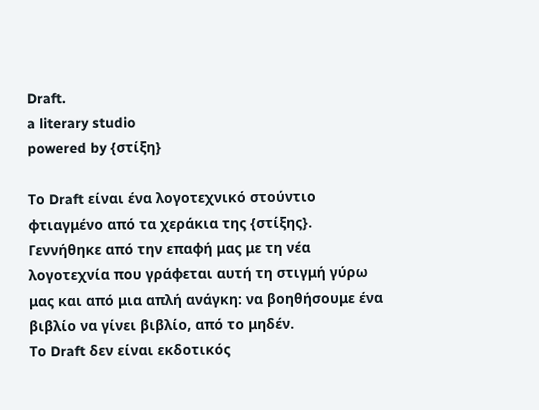Draft.
a literary studio
powered by {στίξη}

Το Draft είναι ένα λογοτεχνικό στούντιο φτιαγμένο από τα χεράκια της {στίξης}.
Γεννήθηκε από την επαφή μας με τη νέα λογοτεχνία που γράφεται αυτή τη στιγμή γύρω μας και από μια απλή ανάγκη: να βοηθήσουμε ένα βιβλίο να γίνει βιβλίο, από το μηδέν.
Το Draft δεν είναι εκδοτικός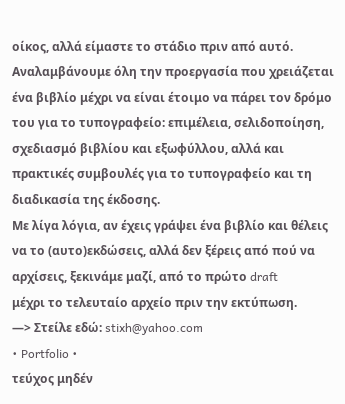οίκος, αλλά είμαστε το στάδιο πριν από αυτό. Αναλαμβάνουμε όλη την προεργασία που χρειάζεται ένα βιβλίο μέχρι να είναι έτοιμο να πάρει τον δρόμο του για το τυπογραφείο: επιμέλεια, σελιδοποίηση, σχεδιασμό βιβλίου και εξωφύλλου, αλλά και πρακτικές συμβουλές για το τυπογραφείο και τη διαδικασία της έκδοσης.
Με λίγα λόγια, αν έχεις γράψει ένα βιβλίο και θέλεις να το (αυτο)εκδώσεις, αλλά δεν ξέρεις από πού να αρχίσεις, ξεκινάμε μαζί, από το πρώτο draft
μέχρι το τελευταίο αρχείο πριν την εκτύπωση.
—> Στείλε εδώ: stixh@yahoo.com
• Portfolio •
τεύχος μηδέν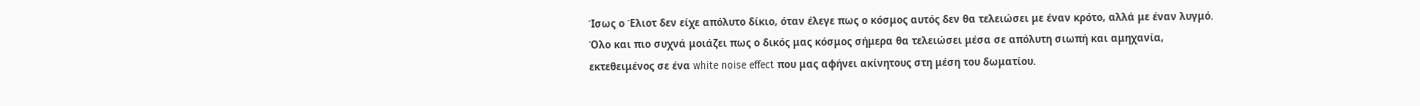Ίσως ο Έλιοτ δεν είχε απόλυτο δίκιο, όταν έλεγε πως ο κόσμος αυτός δεν θα τελειώσει με έναν κρότο, αλλά με έναν λυγμό. Όλο και πιο συχνά μοιάζει πως ο δικός μας κόσμος σήμερα θα τελειώσει μέσα σε απόλυτη σιωπή και αμηχανία, εκτεθειμένος σε ένα white noise effect που μας αφήνει ακίνητους στη μέση του δωματίου.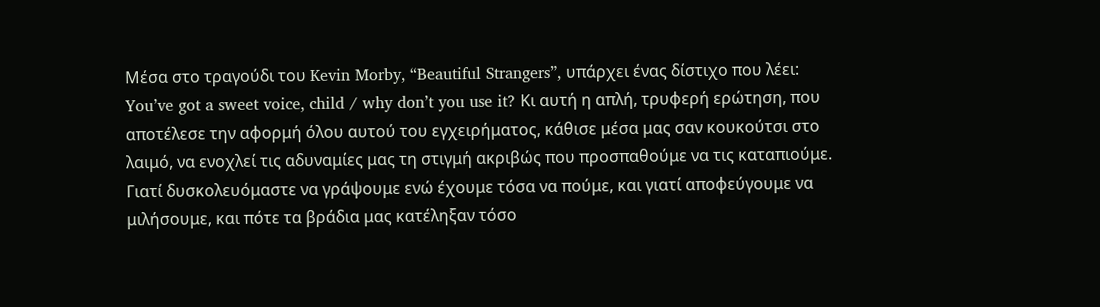Μέσα στο τραγούδι του Kevin Morby, “Beautiful Strangers”, υπάρχει ένας δίστιχο που λέει: You’ve got a sweet voice, child / why don’t you use it? Κι αυτή η απλή, τρυφερή ερώτηση, που αποτέλεσε την αφορμή όλου αυτού του εγχειρήματος, κάθισε μέσα μας σαν κουκούτσι στο λαιμό, να ενοχλεί τις αδυναμίες μας τη στιγμή ακριβώς που προσπαθούμε να τις καταπιούμε. Γιατί δυσκολευόμαστε να γράψουμε ενώ έχουμε τόσα να πούμε, και γιατί αποφεύγουμε να μιλήσουμε, και πότε τα βράδια μας κατέληξαν τόσο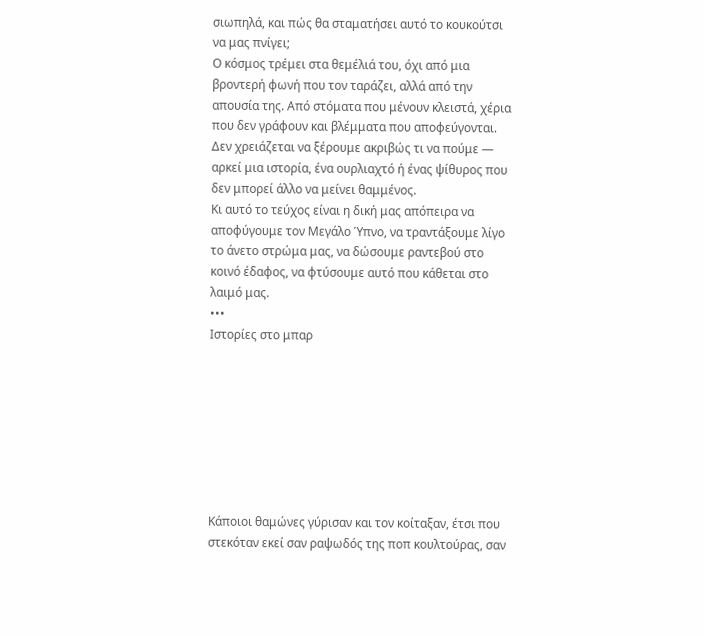σιωπηλά, και πώς θα σταματήσει αυτό το κουκούτσι να μας πνίγει;
Ο κόσμος τρέμει στα θεμέλιά του, όχι από μια βροντερή φωνή που τον ταράζει, αλλά από την απουσία της. Από στόματα που μένουν κλειστά, χέρια που δεν γράφουν και βλέμματα που αποφεύγονται. Δεν χρειάζεται να ξέρουμε ακριβώς τι να πούμε — αρκεί μια ιστορία, ένα ουρλιαχτό ή ένας ψίθυρος που δεν μπορεί άλλο να μείνει θαμμένος.
Κι αυτό το τεύχος είναι η δική μας απόπειρα να αποφύγουμε τον Μεγάλο Ύπνο, να τραντάξουμε λίγο το άνετο στρώμα μας, να δώσουμε ραντεβού στο κοινό έδαφος, να φτύσουμε αυτό που κάθεται στο λαιμό μας.
•••
Ιστορίες στο μπαρ








Κάποιοι θαμώνες γύρισαν και τον κοίταξαν, έτσι που στεκόταν εκεί σαν ραψωδός της ποπ κουλτούρας, σαν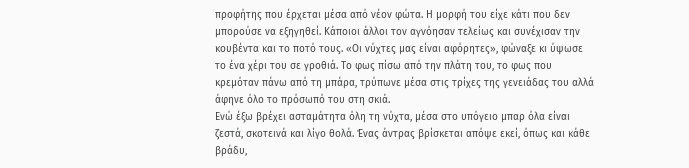προφήτης που έρχεται μέσα από νέον φώτα. Η μορφή του είχε κάτι που δεν μπορούσε να εξηγηθεί. Κάποιοι άλλοι τον αγνόησαν τελείως και συνέχισαν την κουβέντα και το ποτό τους. «Οι νύχτες μας είναι αφόρητες», φώναξε κι ύψωσε το ένα χέρι του σε γροθιά. Το φως πίσω από την πλάτη του, το φως που κρεμόταν πάνω από τη μπάρα, τρύπωνε μέσα στις τρίχες της γενειάδας του αλλά άφηνε όλο το πρόσωπό του στη σκιά.
Ενώ έξω βρέχει ασταμάτητα όλη τη νύχτα, μέσα στο υπόγειο μπαρ όλα είναι ζεστά, σκοτεινά και λίγο θολά. Ένας άντρας βρίσκεται απόψε εκεί, όπως και κάθε βράδυ,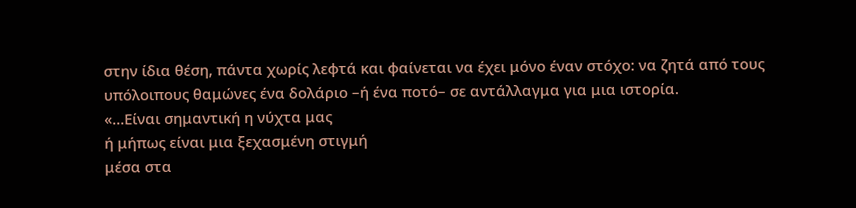στην ίδια θέση, πάντα χωρίς λεφτά και φαίνεται να έχει μόνο έναν στόχο: να ζητά από τους υπόλοιπους θαμώνες ένα δολάριο –ή ένα ποτό– σε αντάλλαγμα για μια ιστορία.
«…Είναι σημαντική η νύχτα μας
ή μήπως είναι μια ξεχασμένη στιγμή
μέσα στα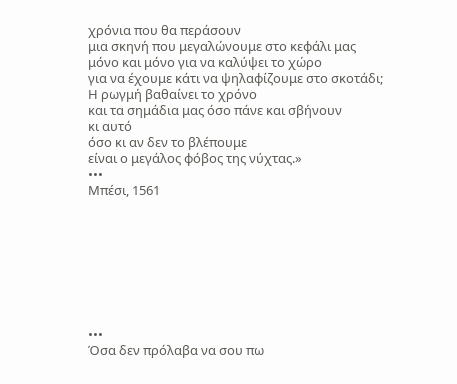χρόνια που θα περάσουν
μια σκηνή που μεγαλώνουμε στο κεφάλι μας
μόνο και μόνο για να καλύψει το χώρο
για να έχουμε κάτι να ψηλαφίζουμε στο σκοτάδι;
Η ρωγμή βαθαίνει το χρόνο
και τα σημάδια μας όσο πάνε και σβήνουν
κι αυτό
όσο κι αν δεν το βλέπουμε
είναι ο μεγάλος φόβος της νύχτας.»
•••
Μπέσι, 1561








•••
Όσα δεν πρόλαβα να σου πω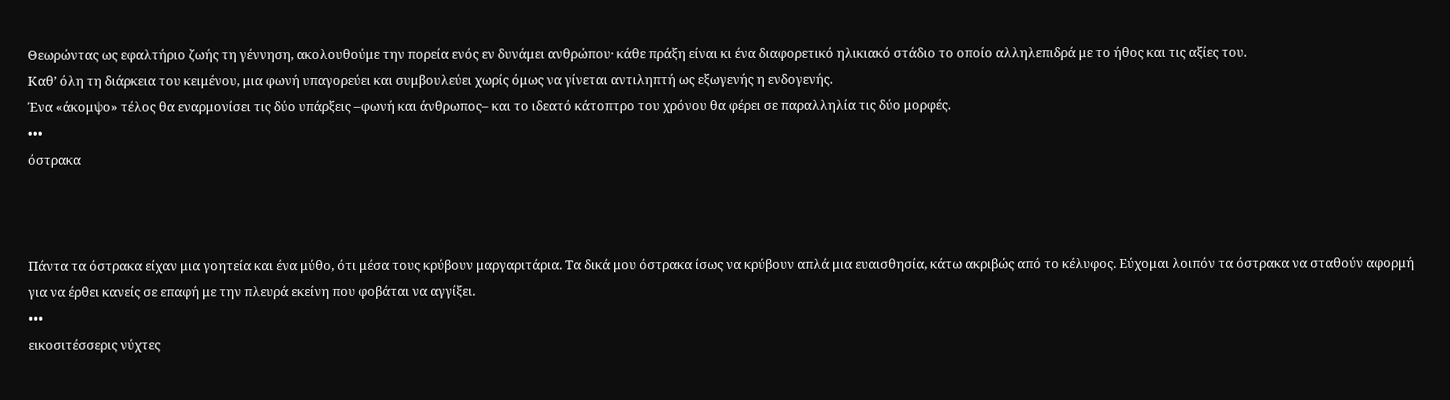Θεωρώντας ως εφαλτήριο ζωής τη γέννηση, ακολουθούμε την πορεία ενός εν δυνάμει ανθρώπου· κάθε πράξη είναι κι ένα διαφορετικό ηλικιακό στάδιο το οποίο αλληλεπιδρά με το ήθος και τις αξίες του.
Καθ’ όλη τη διάρκεια του κειμένου, μια φωνή υπαγορεύει και συμβουλεύει χωρίς όμως να γίνεται αντιληπτή ως εξωγενής η ενδογενής.
Ένα «άκομψο» τέλος θα εναρμονίσει τις δύο υπάρξεις –φωνή και άνθρωπος– και το ιδεατό κάτοπτρο του χρόνου θα φέρει σε παραλληλία τις δύο μορφές.
•••
όστρακα



Πάντα τα όστρακα είχαν μια γοητεία και ένα μύθο, ότι μέσα τους κρύβουν μαργαριτάρια. Τα δικά μου όστρακα ίσως να κρύβουν απλά μια ευαισθησία, κάτω ακριβώς από το κέλυφος. Εύχομαι λοιπόν τα όστρακα να σταθούν αφορμή για να έρθει κανείς σε επαφή με την πλευρά εκείνη που φοβάται να αγγίξει.
•••
εικοσιτέσσερις νύχτες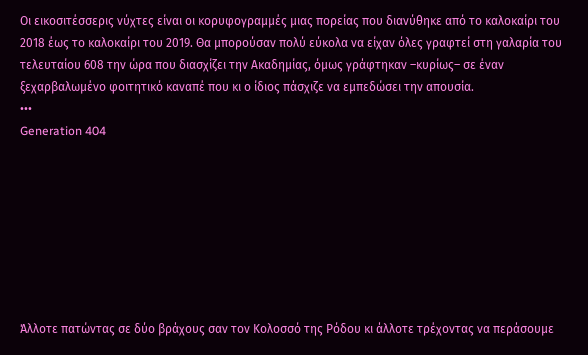Οι εικοσιτέσσερις νύχτες είναι οι κορυφογραμμές μιας πορείας που διανύθηκε από το καλοκαίρι του 2018 έως το καλοκαίρι του 2019. Θα μπορούσαν πολύ εύκολα να είχαν όλες γραφτεί στη γαλαρία του τελευταίου 608 την ώρα που διασχίζει την Ακαδημίας, όμως γράφτηκαν –κυρίως– σε έναν ξεχαρβαλωμένο φοιτητικό καναπέ που κι ο ίδιος πάσχιζε να εμπεδώσει την απουσία.
•••
Generation 404








Άλλοτε πατώντας σε δύο βράχους σαν τον Κολοσσό της Ρόδου κι άλλοτε τρέχοντας να περάσουμε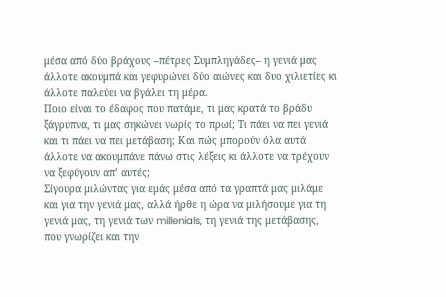μέσα από δύο βράχους –πέτρες Συμπληγάδες– η γενιά μας άλλοτε ακουμπά και γεφυρώνει δύο αιώνες και δυο χιλιετίες κι άλλοτε παλεύει να βγάλει τη μέρα.
Ποιο είναι το έδαφος που πατάμε, τι μας κρατά το βράδυ ξάγρυπνα, τι μας σηκώνει νωρίς το πρωί; Τι πάει να πει γενιά και τι πάει να πει μετάβαση; Και πώς μπορούν όλα αυτά άλλοτε να ακουμπάνε πάνω στις λέξεις κι άλλοτε να τρέχουν να ξεφύγουν απ’ αυτές;
Σίγουρα μιλώντας για εμάς μέσα από τα γραπτά μας μιλάμε και για την γενιά μας, αλλά ήρθε η ώρα να μιλήσουμε για τη γενιά μας, τη γενιά των millenials, τη γενιά της μετάβασης, που γνωρίζει και την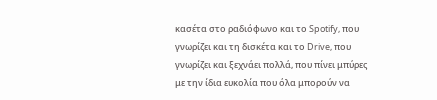κασέτα στο ραδιόφωνο και το Spotify, που γνωρίζει και τη δισκέτα και το Drive, που γνωρίζει και ξεχνάει πολλά, που πίνει μπύρες με την ίδια ευκολία που όλα μπορούν να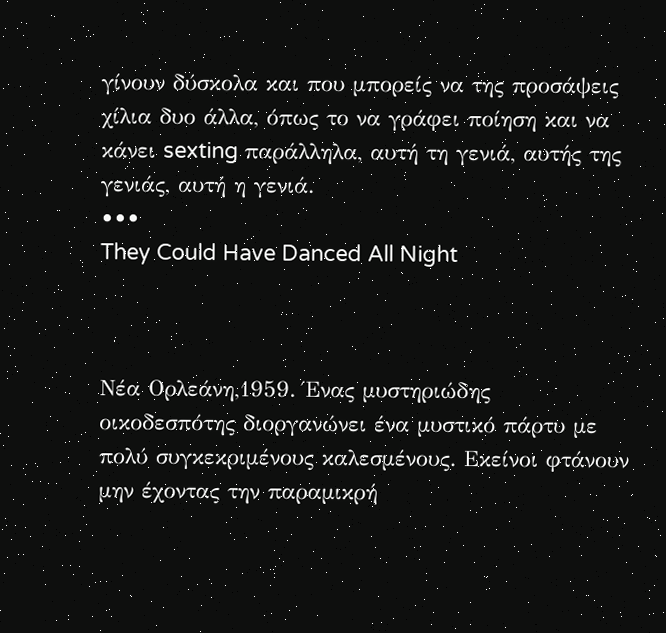γίνουν δύσκολα και που μπορείς να της προσάψεις χίλια δυο άλλα, όπως το να γράφει ποίηση και να κάνει sexting παράλληλα, αυτή τη γενιά, αυτής της γενιάς, αυτή η γενιά.
•••
They Could Have Danced All Night



Νέα Ορλεάνη,1959. Ένας μυστηριώδης οικοδεσπότης διοργανώνει ένα μυστικό πάρτυ με πολύ συγκεκριμένους καλεσμένους. Εκείνοι φτάνουν μην έχοντας την παραμικρή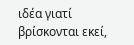ιδέα γιατί βρίσκονται εκεί,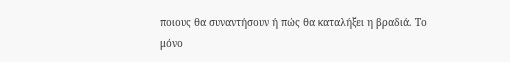ποιους θα συναντήσουν ή πώς θα καταλήξει η βραδιά. Το μόνο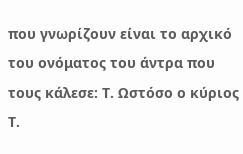που γνωρίζουν είναι το αρχικό του ονόματος του άντρα που τους κάλεσε: Τ. Ωστόσο ο κύριος Τ.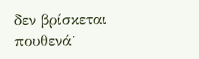δεν βρίσκεται πουθενά˙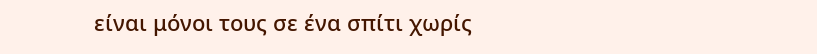είναι μόνοι τους σε ένα σπίτι χωρίς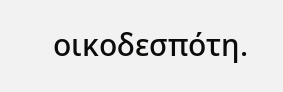οικοδεσπότη.